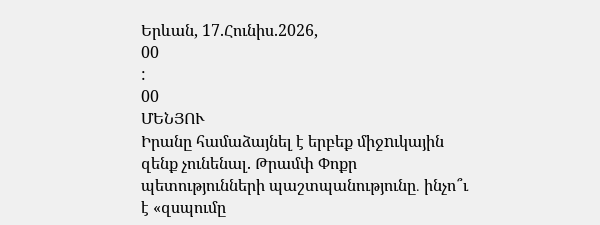Երևան, 17.Հունիս.2026,
00
:
00
ՄԵՆՅՈՒ
Իրանը համաձայնել է երբեք միջnւկային զենք չունենալ. Թրամփ Փոքր պետությունների պաշտպանությունը․ ինչո՞ւ է «զսպումը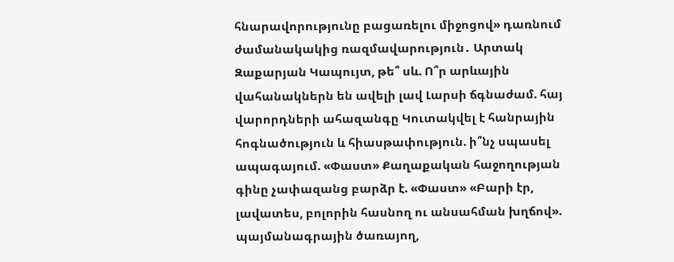հնարավորությունը բացառելու միջոցով» դառնում ժամանակակից ռազմավարություն․ Արտակ Զաքարյան Կապույտ, թե՞ սև. Ո՞ր արևային վահանակներն են ավելի լավ Լարսի ճգնաժամ. հայ վարորդների ահազանգը Կուտակվել է հանրային հոգնածություն և հիասթափություն. ի՞նչ սպասել ապագայում. «Փաստ» Քաղաքական հաջողության գինը չափազանց բարձր է. «Փաստ» «Բարի էր, լավատես, բոլորին հասնող ու անսահման խղճով». պայմանագրային ծառայող,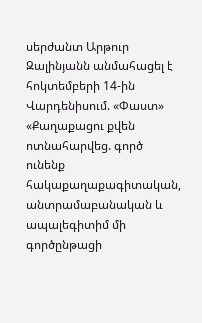սերժանտ Արթուր Զալինյանն անմահացել է հոկտեմբերի 14-ին Վարդենիսում. «Փաստ» «Քաղաքացու քվեն ոտնահարվեց. գործ ունենք հակաքաղաքագիտական, անտրամաբանական և ապալեգիտիմ մի գործընթացի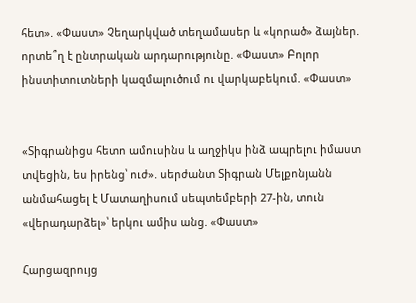հետ». «Փաստ» Չեղարկված տեղամասեր և «կորած» ձայներ. որտե՞ղ է ընտրական արդարությունը. «Փաստ» Բոլոր ինստիտուտների կազմալուծում ու վարկաբեկում. «Փաստ»


«Տիգրանիցս հետո ամուսինս և աղջիկս ինձ ապրելու իմաստ տվեցին, ես իրենց՝ ուժ». սերժանտ Տիգրան Մելքոնյանն անմահացել է Մատաղիսում սեպտեմբերի 27-ին, տուն «վերադարձել»՝ երկու ամիս անց. «Փաստ»

Հարցազրույց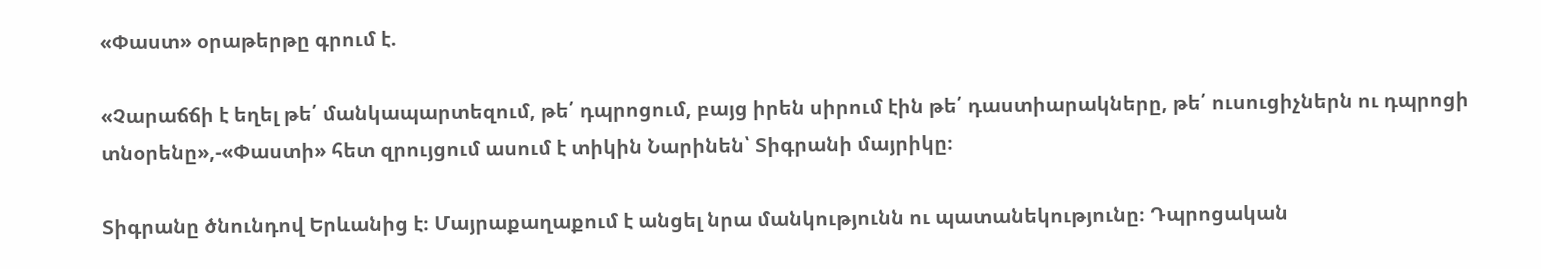«Փաստ» օրաթերթը գրում է.

«Չարաճճի է եղել թե՛ մանկապարտեզում, թե՛ դպրոցում, բայց իրեն սիրում էին թե՛ դաստիարակները, թե՛ ուսուցիչներն ու դպրոցի տնօրենը»,-«Փաստի» հետ զրույցում ասում է տիկին Նարինեն՝ Տիգրանի մայրիկը։

Տիգրանը ծնունդով Երևանից է։ Մայրաքաղաքում է անցել նրա մանկությունն ու պատանեկությունը։ Դպրոցական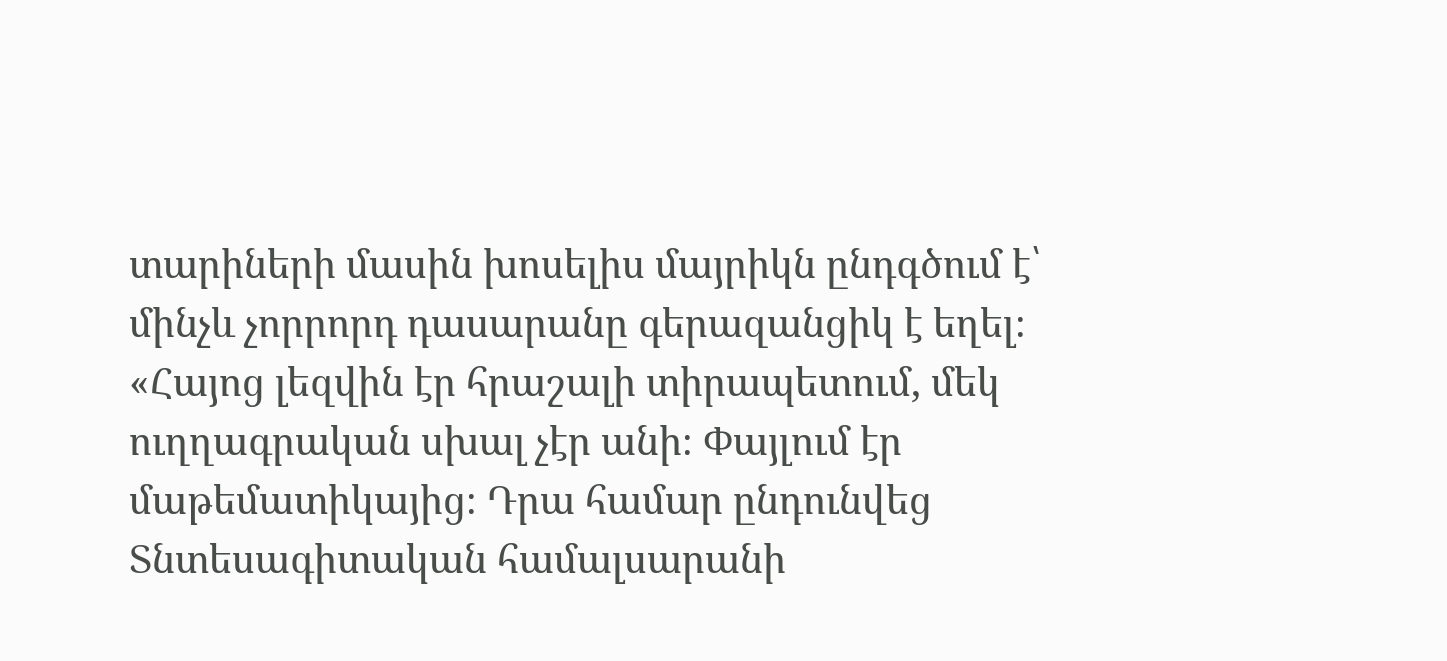տարիների մասին խոսելիս մայրիկն ընդգծում է՝ մինչև չորրորդ դասարանը գերազանցիկ է եղել։ «Հայոց լեզվին էր հրաշալի տիրապետում, մեկ ուղղագրական սխալ չէր անի։ Փայլում էր մաթեմատիկայից։ Դրա համար ընդունվեց Տնտեսագիտական համալսարանի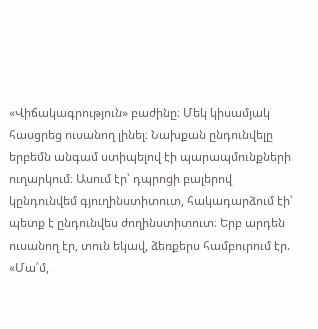«Վիճակագրություն» բաժինը։ Մեկ կիսամյակ հասցրեց ուսանող լինել։ Նախքան ընդունվելը երբեմն անգամ ստիպելով էի պարապմունքների ուղարկում։ Ասում էր՝ դպրոցի բալերով կընդունվեմ գյուղինստիտուտ, հակադարձում էի՝ պետք է ընդունվես ժողինստիտուտ։ Երբ արդեն ուսանող էր, տուն եկավ, ձեռքերս համբուրում էր. «Մա՛մ,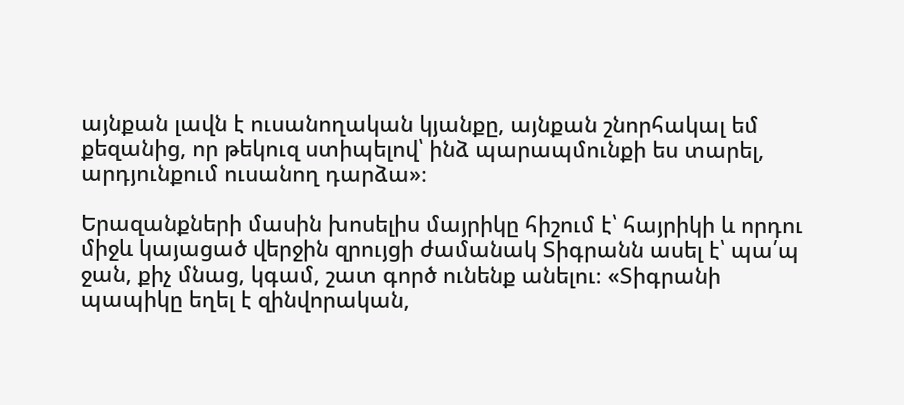այնքան լավն է ուսանողական կյանքը, այնքան շնորհակալ եմ քեզանից, որ թեկուզ ստիպելով՝ ինձ պարապմունքի ես տարել, արդյունքում ուսանող դարձա»։

Երազանքների մասին խոսելիս մայրիկը հիշում է՝ հայրիկի և որդու միջև կայացած վերջին զրույցի ժամանակ Տիգրանն ասել է՝ պա՛պ ջան, քիչ մնաց, կգամ, շատ գործ ունենք անելու։ «Տիգրանի պապիկը եղել է զինվորական,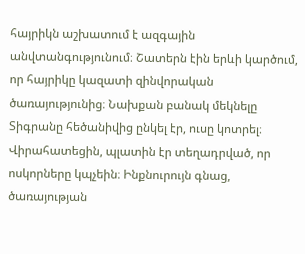հայրիկն աշխատում է ազգային անվտանգությունում։ Շատերն էին երևի կարծում, որ հայրիկը կազատի զինվորական ծառայությունից։ Նախքան բանակ մեկնելը Տիգրանը հեծանիվից ընկել էր, ուսը կոտրել։ Վիրահատեցին, պլատին էր տեղադրված, որ ոսկորները կպչեին։ Ինքնուրույն գնաց, ծառայության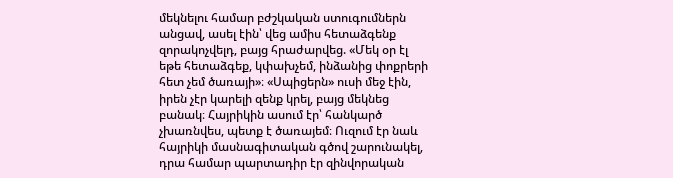մեկնելու համար բժշկական ստուգումներն անցավ, ասել էին՝ վեց ամիս հետաձգենք զորակոչվելդ, բայց հրաժարվեց. «Մեկ օր էլ եթե հետաձգեք, կփախչեմ, ինձանից փոքրերի հետ չեմ ծառայի»։ «Սպիցերն» ուսի մեջ էին, իրեն չէր կարելի զենք կրել, բայց մեկնեց բանակ։ Հայրիկին ասում էր՝ հանկարծ չխառնվես, պետք է ծառայեմ։ Ուզում էր նաև հայրիկի մասնագիտական գծով շարունակել, դրա համար պարտադիր էր զինվորական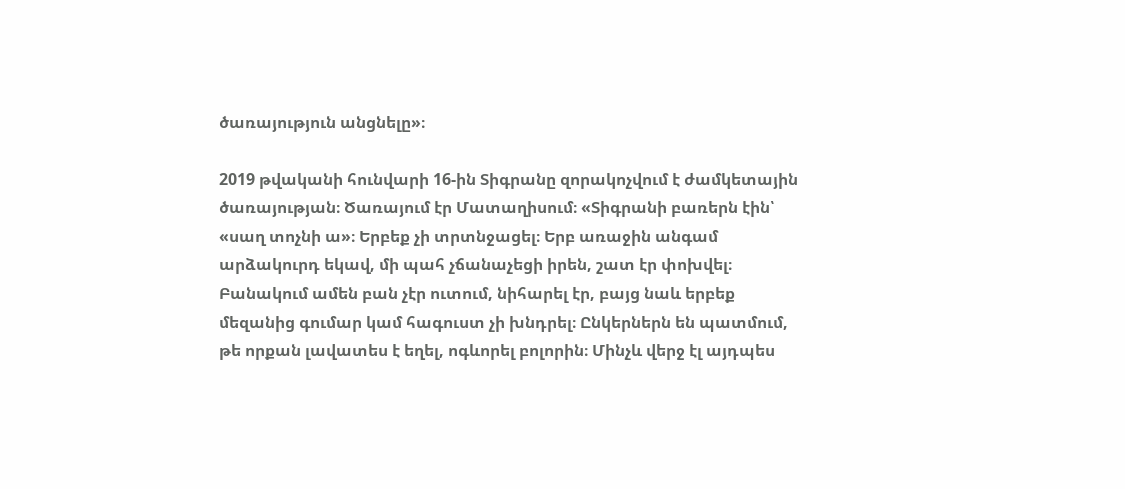ծառայություն անցնելը»։

2019 թվականի հունվարի 16-ին Տիգրանը զորակոչվում է ժամկետային ծառայության։ Ծառայում էր Մատաղիսում։ «Տիգրանի բառերն էին՝ «սաղ տոչնի ա»։ Երբեք չի տրտնջացել։ Երբ առաջին անգամ արձակուրդ եկավ, մի պահ չճանաչեցի իրեն, շատ էր փոխվել։ Բանակում ամեն բան չէր ուտում, նիհարել էր, բայց նաև երբեք մեզանից գումար կամ հագուստ չի խնդրել։ Ընկերներն են պատմում, թե որքան լավատես է եղել, ոգևորել բոլորին։ Մինչև վերջ էլ այդպես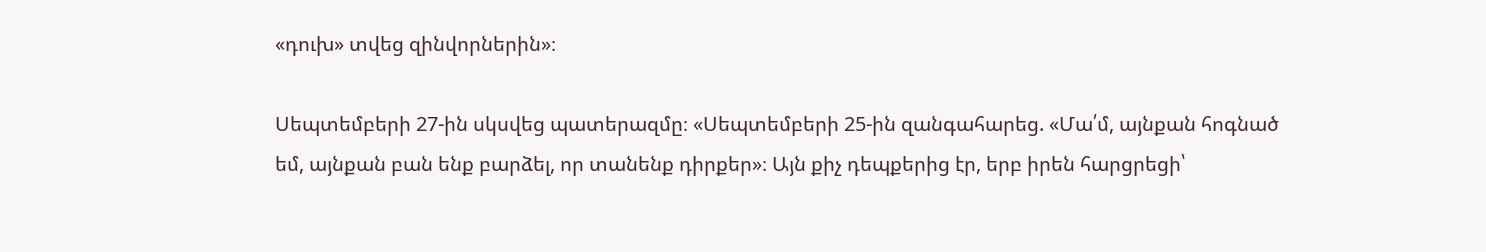«դուխ» տվեց զինվորներին»։

Սեպտեմբերի 27-ին սկսվեց պատերազմը։ «Սեպտեմբերի 25-ին զանգահարեց. «Մա՛մ, այնքան հոգնած եմ, այնքան բան ենք բարձել, որ տանենք դիրքեր»։ Այն քիչ դեպքերից էր, երբ իրեն հարցրեցի՝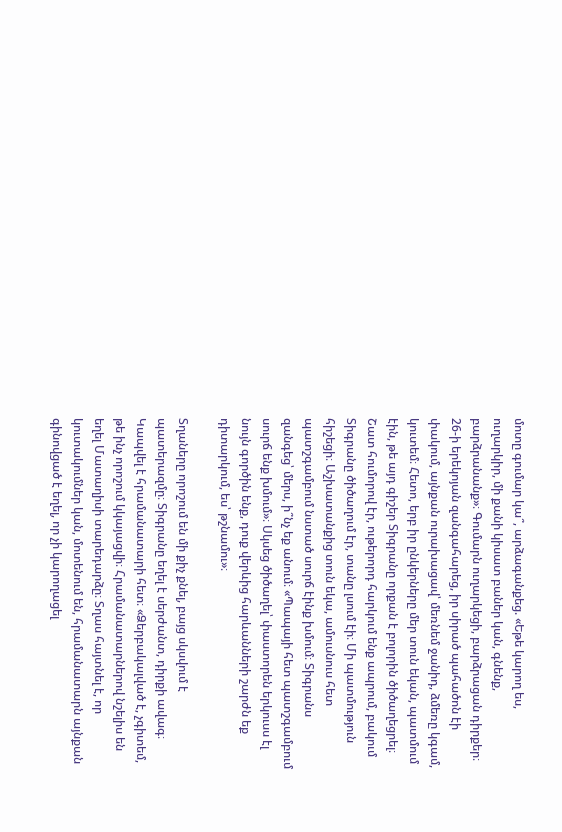մոտը գումար կա՞, արձագանքեց. «Եթե կարող ես, ուղարկիր, մի քանի կիսատ բաներ կան, գնենք, բարձրանանք»։ Գումարն ուղարկեցի, բարձրացան դիրքեր։ 26-ի երեկոյան զանգահարեց, իր սիրած պահածոն էի փակում, այնքան ուրախացավ՝ մեռնեմ ջանիդ, ձմեռը կգամ, կուտեմ։ Հետո, երբ իր ընկերները մեր տուն եկան, պատմում էին, թե այդ գիշեր Տիգրանը որքան է բոլորին ծիծաղեցրել։ Շատ հումորով էր, ութերորդ հարկում ենք ապրում, բակում Տիգրանը ծիծաղում էր, տանը լսում էի։ Մի պատմություն հիշեցի։ Աշխատանքից տուն եկա, ամուսնուս հետ պատշգամբում նստած սուրճ էինք խմում։ Տիգրանս զանգեց՝ մերս, ի՞նչ եք անում։ «Պապայի հետ պատշգամբում սուրճ ենք խմում»։ Սկսեց ծիծաղել՝ փաստորեն երկուսս էլ նույն գործին ենք, դուք վերևից հարևանների շարժն եք դիտարկում, ես՝ թշնամու»։

Տղաները որոշում են մի քիչ քնել, բայց սկսվում է պատերազմը։ Տիգրանը եղել է սերժանտ, դիրքի ավագ։ Կապվել է հրամանատարի հետ։ «Ձերբակալված է, չգիտեմ, թե ինչ որոշում կկայացվի։ Հրամանատարներով նշելիս են եղել Մատաղիսի տարեդարձը։ Տղաս հայտնել է, որ կուտակումներ կան, մոտենում են, հրամանատարն այնքան գինովցած է եղել, որ չի կարողացել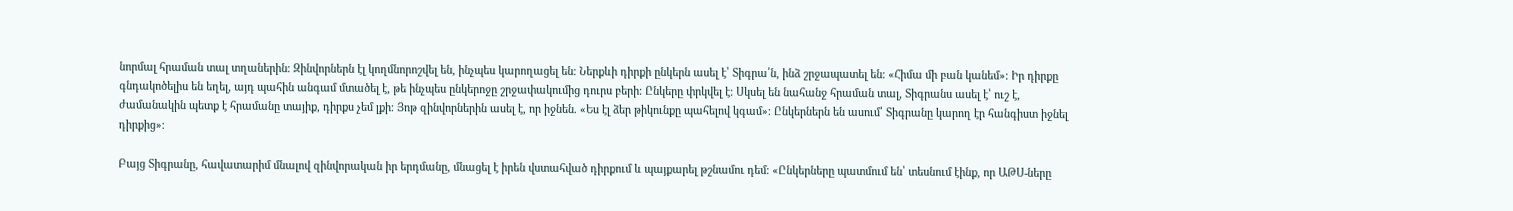նորմալ հրաման տալ տղաներին։ Զինվորներն էլ կողմնորոշվել են, ինչպես կարողացել են։ Ներքևի դիրքի ընկերն ասել է՝ Տիգրա՛ն, ինձ շրջապատել են։ «Հիմա մի բան կանեմ»։ Իր դիրքը գնդակոծելիս են եղել, այդ պահին անգամ մտածել է, թե ինչպես ընկերոջը շրջափակումից դուրս բերի։ Ընկերը փրկվել է։ Սկսել են նահանջ հրաման տալ, Տիգրանս ասել է՝ ուշ է, ժամանակին պետք է հրամանը տայիք, դիրքս չեմ լքի։ Յոթ զինվորներին ասել է, որ իջնեն. «Ես էլ ձեր թիկունքը պահելով կգամ»։ Ընկերներն են ասում՝ Տիգրանը կարող էր հանգիստ իջնել դիրքից»։

Բայց Տիգրանը, հավատարիմ մնալով զինվորական իր երդմանը, մնացել է իրեն վստահված դիրքում և պայքարել թշնամու դեմ։ «Ընկերները պատմում են՝ տեսնում էինք, որ ԱԹՍ-ները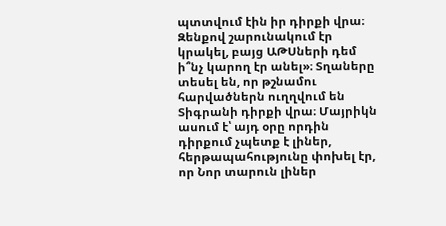պտտվում էին իր դիրքի վրա։ Զենքով շարունակում էր կրակել, բայց ԱԹՍների դեմ ի՞նչ կարող էր անել»։ Տղաները տեսել են, որ թշնամու հարվածներն ուղղվում են Տիգրանի դիրքի վրա։ Մայրիկն ասում է՝ այդ օրը որդին դիրքում չպետք է լիներ, հերթապահությունը փոխել էր, որ Նոր տարուն լիներ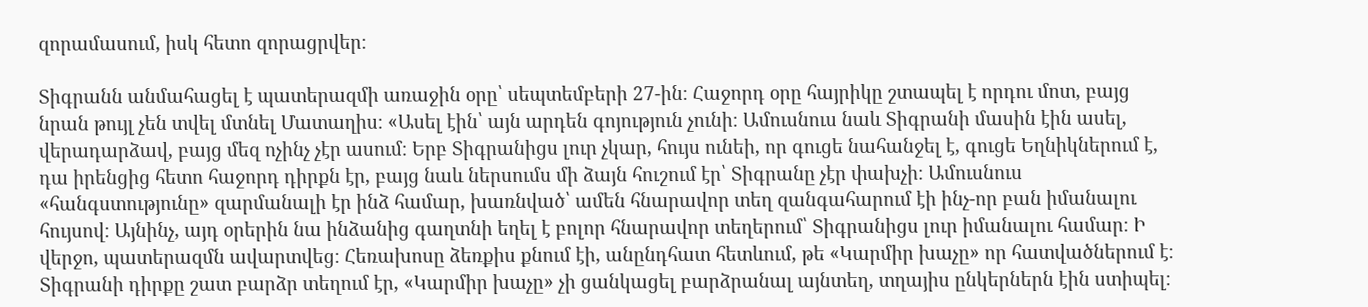զորամասում, իսկ հետո զորացրվեր։

Տիգրանն անմահացել է պատերազմի առաջին օրը՝ սեպտեմբերի 27-ին։ Հաջորդ օրը հայրիկը շտապել է որդու մոտ, բայց նրան թույլ չեն տվել մտնել Մատաղիս։ «Ասել էին՝ այն արդեն գոյություն չունի։ Ամուսնուս նաև Տիգրանի մասին էին ասել, վերադարձավ, բայց մեզ ոչինչ չէր ասում։ Երբ Տիգրանիցս լուր չկար, հույս ունեի, որ գուցե նահանջել է, գուցե Եղնիկներում է, դա իրենցից հետո հաջորդ դիրքն էր, բայց նաև ներսումս մի ձայն հուշում էր՝ Տիգրանը չէր փախչի։ Ամուսնուս «հանգստությունը» զարմանալի էր ինձ համար, խառնված՝ ամեն հնարավոր տեղ զանգահարում էի ինչ-որ բան իմանալու հույսով։ Այնինչ, այդ օրերին նա ինձանից գաղտնի եղել է բոլոր հնարավոր տեղերում՝ Տիգրանիցս լուր իմանալու համար։ Ի վերջո, պատերազմն ավարտվեց։ Հեռախոսը ձեռքիս քնում էի, անընդհատ հետևում, թե «Կարմիր խաչը» որ հատվածներում է։ Տիգրանի դիրքը շատ բարձր տեղում էր, «Կարմիր խաչը» չի ցանկացել բարձրանալ այնտեղ, տղայիս ընկերներն էին ստիպել։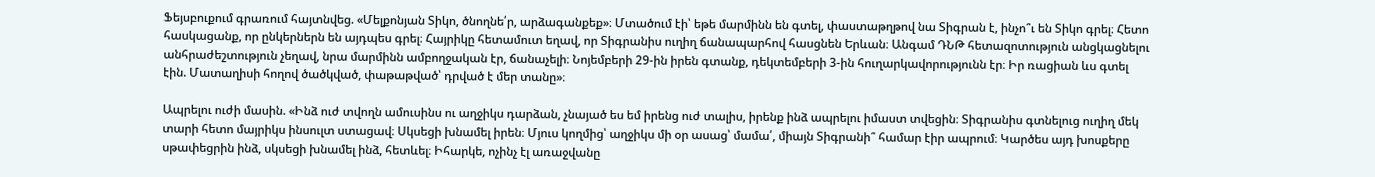Ֆեյսբուքում գրառում հայտնվեց. «Մելքոնյան Տիկո, ծնողնե՛ր, արձագանքեք»։ Մտածում էի՝ եթե մարմինն են գտել, փաստաթղթով նա Տիգրան է, ինչո՞ւ են Տիկո գրել։ Հետո հասկացանք, որ ընկերներն են այդպես գրել։ Հայրիկը հետամուտ եղավ, որ Տիգրանիս ուղիղ ճանապարհով հասցնեն Երևան։ Անգամ ԴՆԹ հետազոտություն անցկացնելու անհրաժեշտություն չեղավ, նրա մարմինն ամբողջական էր, ճանաչելի։ Նոյեմբերի 29-ին իրեն գտանք, դեկտեմբերի 3-ին հուղարկավորությունն էր։ Իր ռացիան ևս գտել էին. Մատաղիսի հողով ծածկված, փաթաթված՝ դրված է մեր տանը»։

Ապրելու ուժի մասին. «Ինձ ուժ տվողն ամուսինս ու աղջիկս դարձան, չնայած ես եմ իրենց ուժ տալիս, իրենք ինձ ապրելու իմաստ տվեցին։ Տիգրանիս գտնելուց ուղիղ մեկ տարի հետո մայրիկս ինսուլտ ստացավ։ Սկսեցի խնամել իրեն։ Մյուս կողմից՝ աղջիկս մի օր ասաց՝ մամա՛, միայն Տիգրանի՞ համար էիր ապրում։ Կարծես այդ խոսքերը սթափեցրին ինձ, սկսեցի խնամել ինձ, հետևել։ Իհարկե, ոչինչ էլ առաջվանը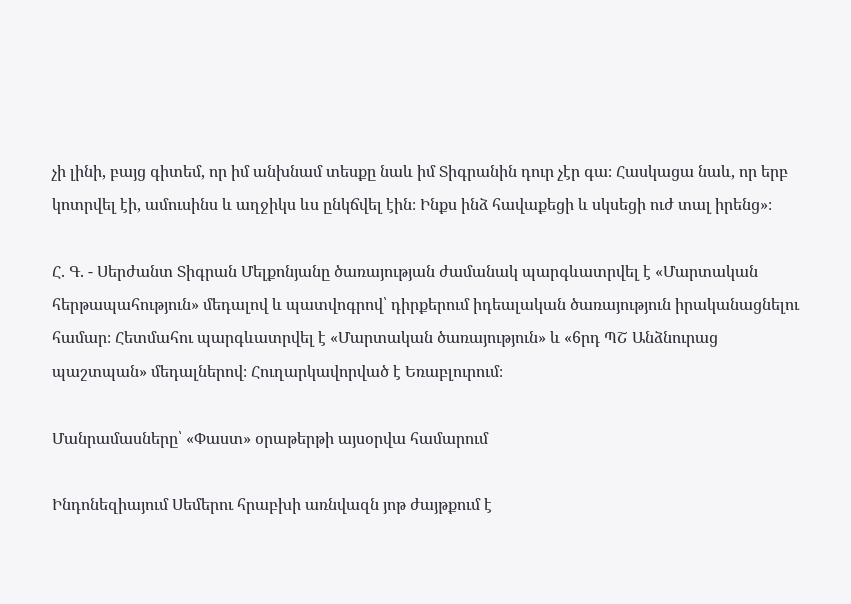չի լինի, բայց գիտեմ, որ իմ անխնամ տեսքը նաև իմ Տիգրանին դուր չէր գա։ Հասկացա նաև, որ երբ կոտրվել էի, ամուսինս և աղջիկս ևս ընկճվել էին։ Ինքս ինձ հավաքեցի և սկսեցի ուժ տալ իրենց»։

Հ. Գ. - Սերժանտ Տիգրան Մելքոնյանը ծառայության ժամանակ պարգևատրվել է «Մարտական հերթապահություն» մեդալով և պատվոգրով՝ դիրքերում իդեալական ծառայություն իրականացնելու համար։ Հետմահու պարգևատրվել է «Մարտական ծառայություն» և «6րդ ՊՇ Անձնուրաց պաշտպան» մեդալներով։ Հուղարկավորված է Եռաբլուրում։

Մանրամասները՝ «Փաստ» օրաթերթի այսօրվա համարում

Ինդոնեզիայում Սեմերու հրաբխի առնվազն յոթ ժայթքում է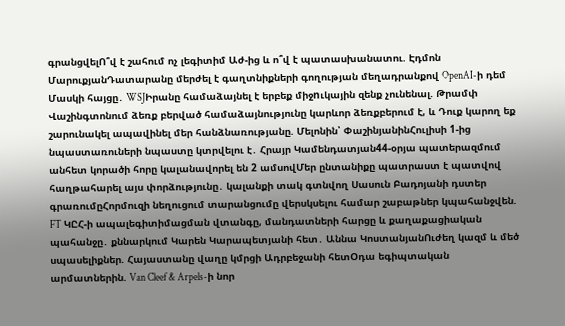գրանցվելՈ՞վ է շահում ոչ լեգիտիմ Աժ-ից և ո՞վ է պատասխանատու. Էդմոն ՄարուքյանԴատարանը մերժել է գաղտնիքների գողության մեղադրանքով OpenAI-ի դեմ Մասկի հայցը․ WSJԻրանը համաձայնել է երբեք միջnւկային զենք չունենալ. Թրամփ Վաշինգտոնում ձեռք բերված համաձայնությունը կարևոր ձեռքբերում է, և Դուք կարող եք շարունակել ապավինել մեր հանձնառությանը. Մելոնին՝ ՓաշինյանինՀուլիսի 1-ից նպաստառուների նպաստը կտրվելու է․ Հրայր Կամենդատյան44-օրյա պատերազմում անհետ կորածի հորը կալանավորել են 2 ամսովՄեր ընտանիքը պատրաստ է պատվով հաղթահարել այս փորձությունը․ կալանքի տակ գտնվող Սասուն Բադոյանի դստեր գրառումըՀորմուզի նեղուցում տարանցումը վերսկսելու համար շաբաթներ կպահանջվեն. FT ԿԸՀ-ի ապալեգիտիմացման վտանգը, մանդատների հարցը և քաղաքացիական պահանջը․ քննարկում Կարեն Կարապետյանի հետ․ Աննա ԿոստանյանՈւժեղ կազմ և մեծ սպասելիքներ. Հայաստանը վաղը կմրցի Ադրբեջանի հետՕդա եգիպտական արմատներին. Van Cleef & Arpels-ի նոր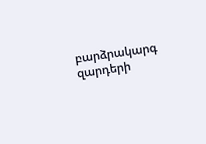բարձրակարգ զարդերի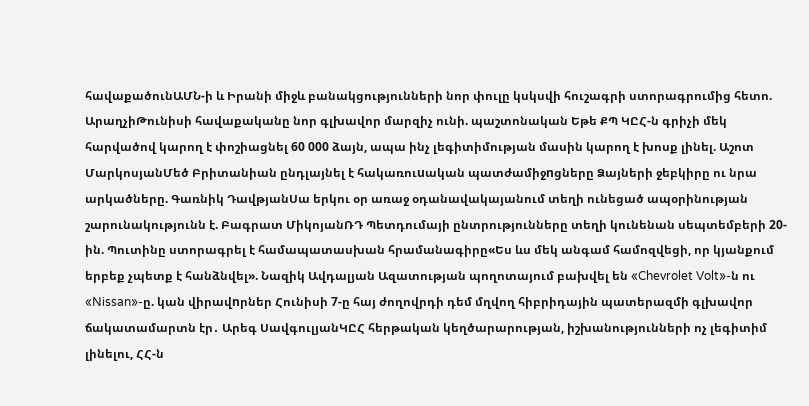հավաքածունԱՄՆ-ի և Իրանի միջև բանակցությունների նոր փուլը կսկսվի հուշագրի ստորագրումից հետո. ԱրաղչիԹունիսի հավաքականը նոր գլխավոր մարզիչ ունի. պաշտոնական Եթե ՔՊ ԿԸՀ-ն գրիչի մեկ հարվածով կարող է փոշիացնել 60 000 ձայն, ապա ինչ լեգիտիմության մասին կարող է խոսք լինել. Աշոտ ՄարկոսյանՄեծ Բրիտանիան ընդլայնել է հակառուuական պատժամիջnցները Ձայների ջեբկիրը ու նրա արկածները. Գառնիկ ԴավթյանՍա երկու օր առաջ օդանավակայանում տեղի ունեցած ապօրինության շարունակությունն է. Բագրատ ՄիկոյանՌԴ Պետդումայի ընտրությունները տեղի կունենան սեպտեմբերի 20-ին. Պուտինը ստորագրել է համապատասխան հրամանագիրը«Ես ևս մեկ անգամ համոզվեցի, որ կյանքում երբեք չպետք է հանձնվել». Նազիկ Ավդալյան Ազատության պողոտայում բախվել են «Chevrolet Volt»-ն ու «Nissan»-ը. կան վիրավnրներ Հունիսի 7-ը հայ ժողովրդի դեմ մղվող հիբրիդային պատերազմի գլխավոր ճակատամարտն էր․ Արեգ ՍավգուլյանԿԸՀ հերթական կեղծարարության, իշխանությունների ոչ լեգիտիմ լինելու, ՀՀ-ն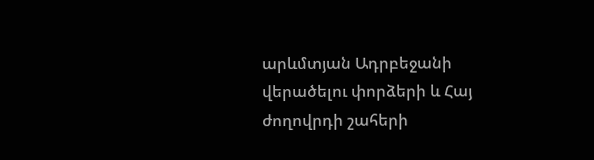արևմտյան Ադրբեջանի վերածելու փորձերի և Հայ ժողովրդի շահերի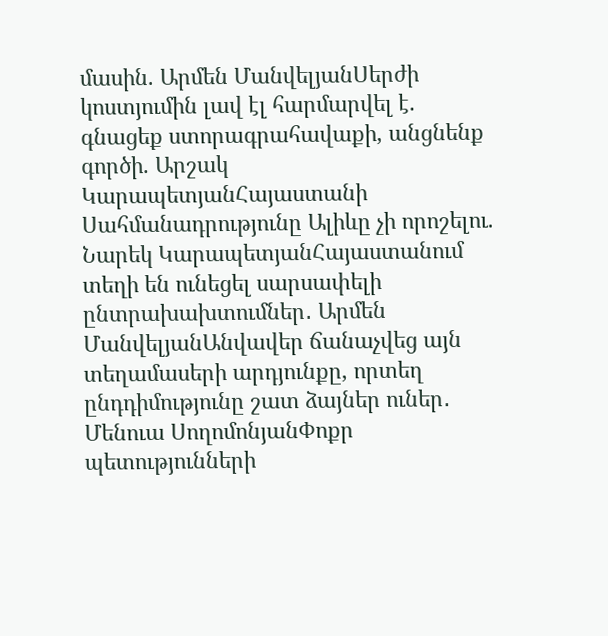մասին. Արմեն ՄանվելյանՍերժի կոստյումին լավ էլ հարմարվել է. գնացեք ստորագրահավաքի, անցնենք գործի. Արշակ ԿարապետյանՀայաստանի Սահմանադրությունը Ալիևը չի որոշելու. Նարեկ ԿարապետյանՀայաստանում տեղի են ունեցել սարսափելի ընտրախախտումներ․ Արմեն ՄանվելյանԱնվավեր ճանաչվեց այն տեղամասերի արդյունքը, որտեղ ընդդիմությունը շատ ձայներ ուներ․ Մենուա ՍողոմոնյանՓոքր պետությունների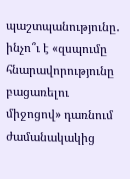պաշտպանությունը․ ինչո՞ւ է «զսպումը հնարավորությունը բացառելու միջոցով» դառնում ժամանակակից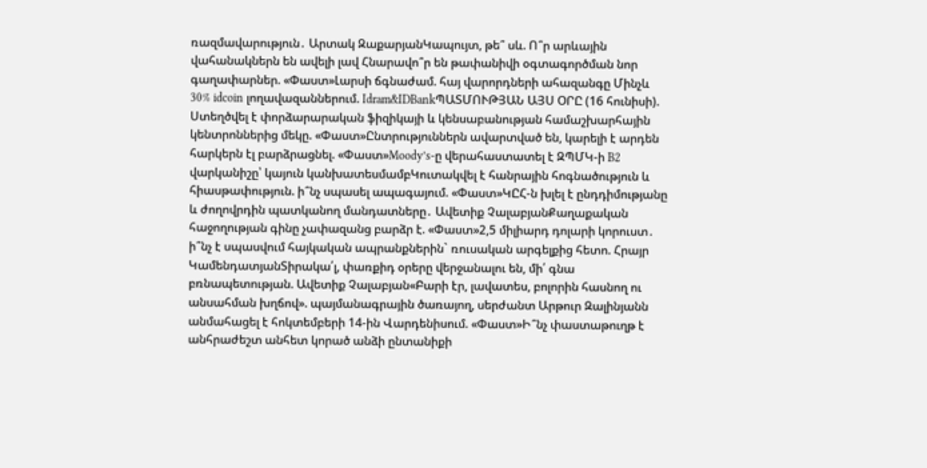ռազմավարություն․ Արտակ ԶաքարյանԿապույտ, թե՞ սև. Ո՞ր արևային վահանակներն են ավելի լավ Հնարավո՞ր են թափանիվի օգտագործման նոր գաղափարներ. «Փաստ»Լարսի ճգնաժամ. հայ վարորդների ահազանգը Մինչև 30% idcoin լողավազաններում. Idram&IDBankՊԱՏՄՈՒԹՅԱՆ ԱՅՍ ՕՐԸ (16 հունիսի). Ստեղծվել է փորձարարական ֆիզիկայի և կենսաբանության համաշխարհային կենտրոններից մեկը. «Փաստ»Ընտրություններն ավարտված են, կարելի է արդեն հարկերն էլ բարձրացնել. «Փաստ»Moody’s-ը վերահաստատել է ԶՊՄԿ-ի B2 վարկանիշը՝ կայուն կանխատեսմամբԿուտակվել է հանրային հոգնածություն և հիասթափություն. ի՞նչ սպասել ապագայում. «Փաստ»ԿԸՀ-ն խլել է ընդդիմությանը և ժողովրդին պատկանող մանդատները․ Ավետիք ՉալաբյանՔաղաքական հաջողության գինը չափազանց բարձր է. «Փաստ»2,5 միլիարդ դոլարի կորուստ․ ի՞նչ է սպասվում հայկական ապրանքներին` ռուսական արգելքից հետո. Հրայր ԿամենդատյանՏիրակա՛լ, փառքիդ օրերը վերջանալու են, մի՛ գնա բռնապետության. Ավետիք Չալաբյան«Բարի էր, լավատես, բոլորին հասնող ու անսահման խղճով». պայմանագրային ծառայող, սերժանտ Արթուր Զալինյանն անմահացել է հոկտեմբերի 14-ին Վարդենիսում. «Փաստ»Ի՞նչ փաստաթուղթ է անհրաժեշտ անհետ կորած անձի ընտանիքի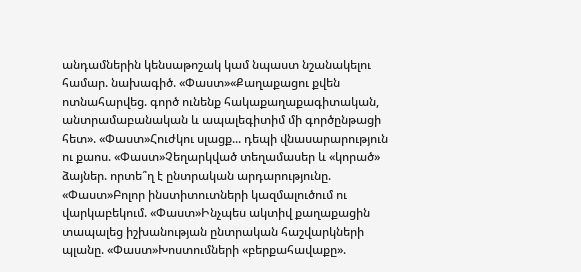անդամներին կենսաթոշակ կամ նպաստ նշանակելու համար. նախագիծ. «Փաստ»«Քաղաքացու քվեն ոտնահարվեց. գործ ունենք հակաքաղաքագիտական, անտրամաբանական և ապալեգիտիմ մի գործընթացի հետ». «Փաստ»Հուժկու սլացք... դեպի վնասարարություն ու քաոս. «Փաստ»Չեղարկված տեղամասեր և «կորած» ձայներ. որտե՞ղ է ընտրական արդարությունը. «Փաստ»Բոլոր ինստիտուտների կազմալուծում ու վարկաբեկում. «Փաստ»Ինչպես ակտիվ քաղաքացին տապալեց իշխանության ընտրական հաշվարկների պլանը. «Փաստ»Խոստումների «բերքահավաքը».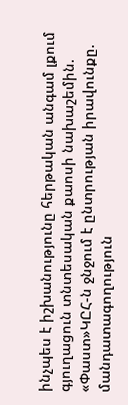ինչպես է իշխանությունը հերթական անգամ լքում գյուղացուն տնտեսական քաոսի նախաշեմին. «Փաստ»ԿԸՀ-ն ջնջում է ընտրության իրավունքը. մանդատագողություն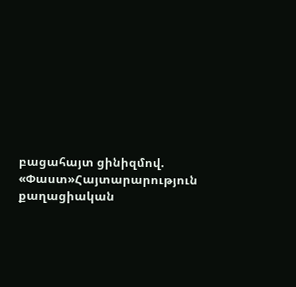բացահայտ ցինիզմով. «Փաստ»Հայտարարություն քաղացիական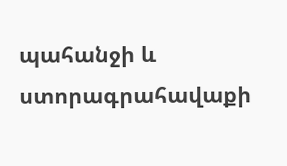պահանջի և ստորագրահավաքի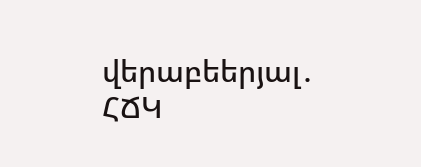վերաբեերյալ․ ՀՃԿ